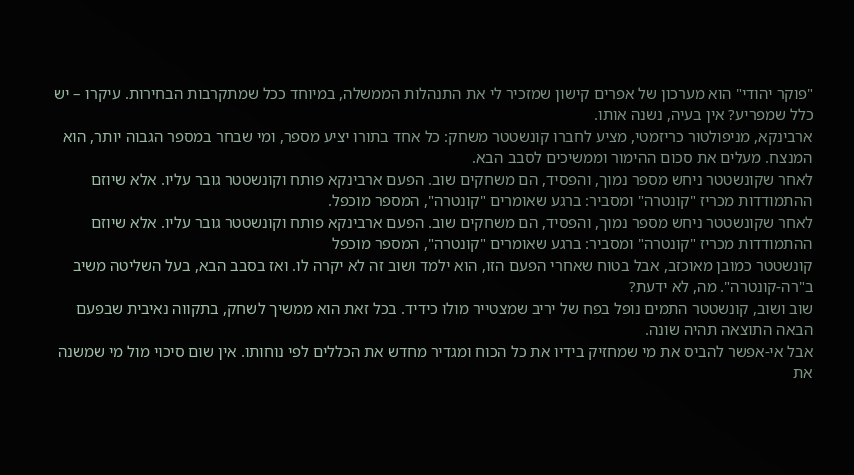"פוקר יהודי" הוא מערכון של אפרים קישון שמזכיר לי את התנהלות הממשלה, במיוחד ככל שמתקרבות הבחירות. עיקרו – יש כלל שמפריע? אין בעיה, נשנה אותו.
ארבינקא, מניפולטור כריזמטי, מציע לחברו קונשטטר משחק: כל אחד בתורו יציע מספר, ומי שבחר במספר הגבוה יותר, הוא המנצח. מעלים את סכום ההימור וממשיכים לסבב הבא.
לאחר שקונשטטר ניחש מספר נמוך, והפסיד, הם משחקים שוב. הפעם ארבינקא פותח וקונשטטר גובר עליו. אלא שיוזם ההתמודדות מכריז "קונטרה" ומסביר: ברגע שאומרים "קונטרה", המספר מוכפל.
לאחר שקונשטטר ניחש מספר נמוך, והפסיד, הם משחקים שוב. הפעם ארבינקא פותח וקונשטטר גובר עליו. אלא שיוזם ההתמודדות מכריז "קונטרה" ומסביר: ברגע שאומרים "קונטרה", המספר מוכפל
קונשטטר כמובן מאוכזב, אבל בטוח שאחרי הפעם הזו, הוא ילמד ושוב זה לא יקרה לו. ואז בסבב הבא, בעל השליטה משיב ב"רה-קונטרה". מה, לא ידעת?
שוב ושוב, קונשטטר התמים נופל בפח של יריב שמצטייר מולו כידיד. בכל זאת הוא ממשיך לשחק, בתקווה נאיבית שבפעם הבאה התוצאה תהיה שונה.
אבל אי-אפשר להביס את מי שמחזיק בידיו את כל הכוח ומגדיר מחדש את הכללים לפי נוחותו. אין שום סיכוי מול מי שמשנה את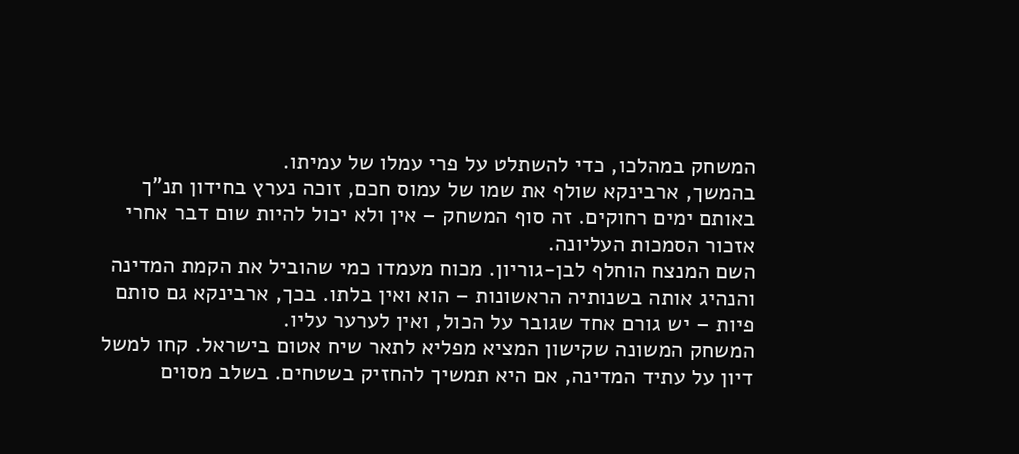המשחק במהלכו, כדי להשתלט על פרי עמלו של עמיתו.
בהמשך, ארבינקא שולף את שמו של עמוס חכם, זוכה נערץ בחידון תנ"ך באותם ימים רחוקים. זה סוף המשחק – אין ולא יכול להיות שום דבר אחרי אזכור הסמכות העליונה.
השם המנצח הוחלף לבן-גוריון. מכוח מעמדו כמי שהוביל את הקמת המדינה והנהיג אותה בשנותיה הראשונות – הוא ואין בלתו. בכך, ארבינקא גם סותם פיות – יש גורם אחד שגובר על הכול, ואין לערער עליו.
המשחק המשונה שקישון המציא מפליא לתאר שיח אטום בישראל. קחו למשל דיון על עתיד המדינה, אם היא תמשיך להחזיק בשטחים. בשלב מסוים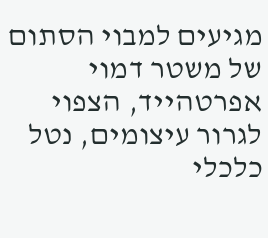מגיעים למבוי הסתום של משטר דמוי אפרטהייד, הצפוי לגרור עיצומים, נטל כלכלי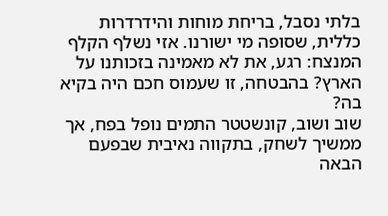בלתי נסבל, בריחת מוחות והידרדרות כללית, שסופה מי ישורנו. אזי נשלף הקלף המנצח: רגע, את לא מאמינה בזכותנו על הארץ? בהבטחה, זו שעמוס חכם היה בקיא בה?
שוב ושוב, קונשטטר התמים נופל בפח, אך ממשיך לשחק, בתקווה נאיבית שבפעם הבאה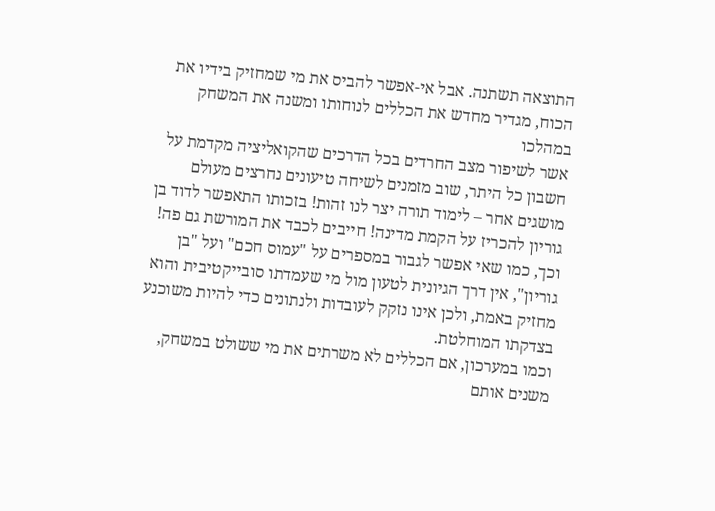התוצאה תשתנה. אבל אי-אפשר להביס את מי שמחזיק בידיו את הכוח, מגדיר מחדש את הכללים לנוחותו ומשנה את המשחק במהלכו
אשר לשיפור מצב החרדים בכל הדרכים שהקואליציה מקדמת על חשבון כל היתר, שוב מזמנים לשיחה טיעונים נחרצים מעולם מושגים אחר – לימוד תורה יצר לנו זהות! בזכותו התאפשר לדוד בן גוריון להכריז על הקמת מדינה! חייבים לכבד את המורשת גם פה!
וכך, כמו שאי אפשר לגבור במספרים על "עמוס חכם" ועל "בן גוריון", אין דרך הגיונית לטעון מול מי שעמדתו סובייקטיבית והוא מחזיק באמת, ולכן אינו נזקק לעובדות ולנתונים כדי להיות משוכנע בצדקתו המוחלטת.
וכמו במערכון, אם הכללים לא משרתים את מי ששולט במשחק, משנים אותם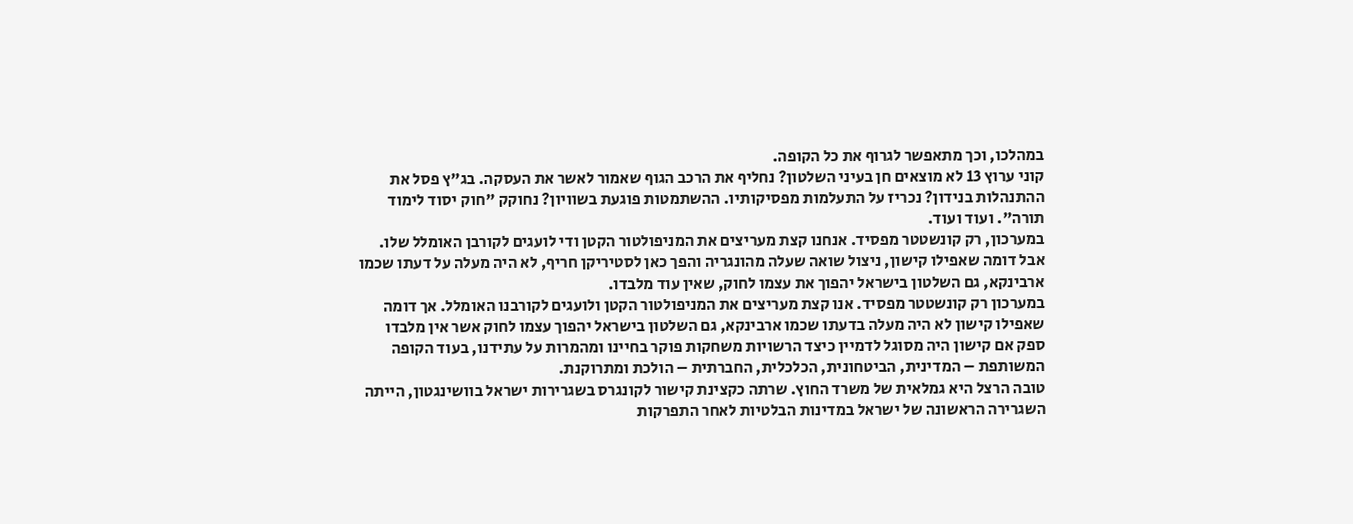במהלכו, וכך מתאפשר לגרוף את כל הקופה.
קוני ערוץ 13 לא מוצאים חן בעיני השלטון? נחליף את הרכב הגוף שאמור לאשר את העסקה. בג"ץ פסל את ההתנהלות בנידון? נכריז על התעלמות מפסיקותיו. ההשתמטות פוגעת בשוויון? נחוקק "חוק יסוד לימוד תורה". ועוד ועוד.
במערכון, רק קונשטטר מפסיד. אנחנו קצת מעריצים את המניפולטור הקטן ודי לועגים לקורבן האומלל שלו. אבל דומה שאפילו קישון, ניצול שואה שעלה מהונגריה והפך כאן לסטיריקן חריף, לא היה מעלה על דעתו שכמו ארבינקא, גם השלטון בישראל יהפוך את עצמו לחוק, שאין עוד מלבדו.
במערכון רק קונשטטר מפסיד. אנו קצת מעריצים את המניפולטור הקטן ולועגים לקורבנו האומלל. אך דומה שאפילו קישון לא היה מעלה בדעתו שכמו ארבינקא, גם השלטון בישראל יהפוך עצמו לחוק אשר אין מלבדו
ספק אם קישון היה מסוגל לדמיין כיצד הרשויות משחקות פוקר בחיינו ומהמרות על עתידנו, בעוד הקופה המשותפת – המדינית, הביטחונית, הכלכלית, החברתית – הולכת ומתרוקנת.
טובה הרצל היא גמלאית של משרד החוץ. שרתה כקצינת קישור לקונגרס בשגרירות ישראל בוושינגטון, הייתה השגרירה הראשונה של ישראל במדינות הבלטיות לאחר התפרקות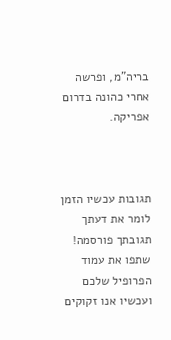בריה"מ, ופרשה אחרי כהונה בדרום אפריקה.



תגובות עכשיו הזמן לומר את דעתך
תגובתך פורסמה! שתפו את עמוד הפרופיל שלכם
ועכשיו אנו זקוקים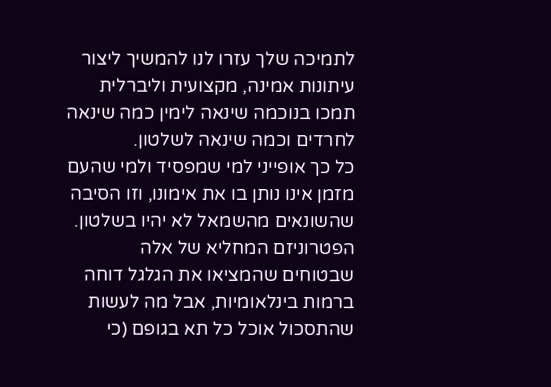לתמיכה שלך עזרו לנו להמשיך ליצור עיתונות אמינה, מקצועית וליברלית
תמכו בנוכמה שינאה לימין כמה שינאה לחרדים וכמה שינאה לשלטון.
כל כך אופייני למי שמפסיד ולמי שהעם מזמן אינו נותן בו את אימונו, וזו הסיבה שהשונאים מהשמאל לא יהיו בשלטון. הפטרוניזם המחליא של אלה שבטוחים שהמציאו את הגלגל דוחה ברמות בינלאומיות, אבל מה לעשות שהתסכול אוכל כל תא בגופם (כי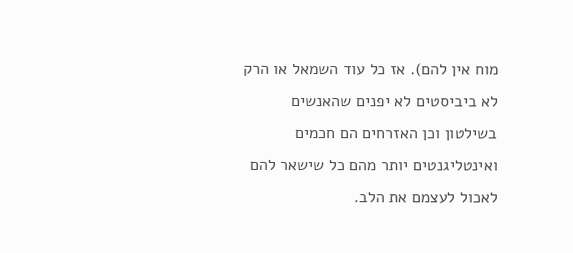מוח אין להם). אז כל עוד השמאל או הרק לא ביביסטים לא יפנים שהאנשים בשילטון וכן האזרחים הם חכמים ואינטליגנטים יותר מהם כל שישאר להם לאכול לעצמם את הלב.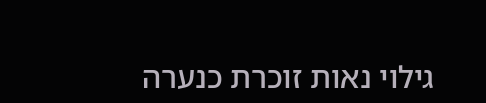גילוי נאות זוכרת כנערה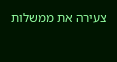צעירה את ממשלות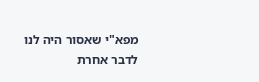מפא"י שאסור היה לנו לדבר אחרת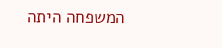המשפחה היתה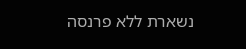נשארת ללא פרנסה